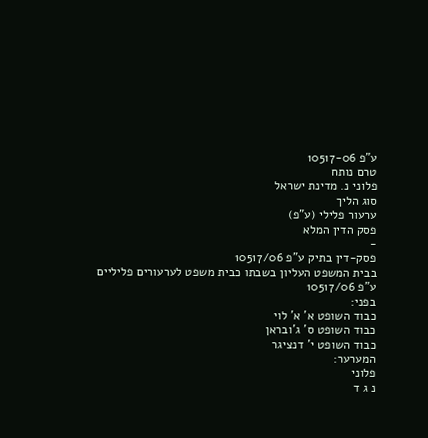ע"פ 10517-06
טרם נותח
פלוני נ. מדינת ישראל
סוג הליך
ערעור פלילי (ע"פ)
פסק הדין המלא
-
פסק-דין בתיק ע"פ 10517/06
בבית המשפט העליון בשבתו כבית משפט לערעורים פליליים
ע"פ 10517/06
בפני:
כבוד השופט א' א' לוי
כבוד השופט ס' ג'ובראן
כבוד השופט י' דנציגר
המערער:
פלוני
נ ג ד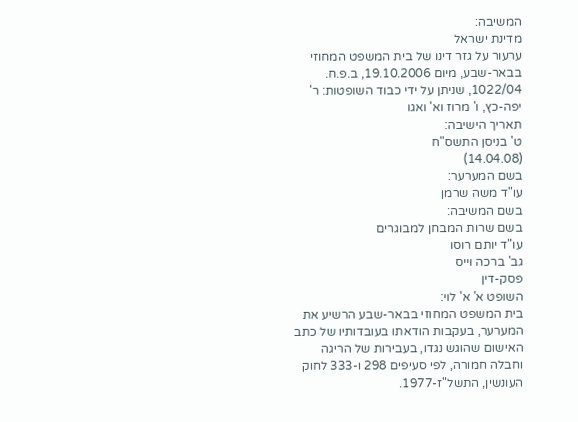המשיבה:
מדינת ישראל
ערעור על גזר דינו של בית המשפט המחוזי בבאר-שבע, מיום 19.10.2006, ב.פ.ח. 1022/04, שניתן על ידי כבוד השופטות: ר' יפה-כץ, ו' מרוז וא' ואגו
תאריך הישיבה:
ט' בניסן התשס"ח
(14.04.08)
בשם המערער:
עו"ד משה שרמן
בשם המשיבה:
בשם שרות המבחן למבוגרים
עו"ד יותם רוסו
גב' ברכה וייס
פסק-דין
השופט א' א' לוי:
בית המשפט המחוזי בבאר-שבע הרשיע את המערער, בעקבות הודאתו בעובדותיו של כתב האישום שהוגש נגדו, בעבירות של הריגה וחבלה חמורה, לפי סעיפים 298 ו-333 לחוק העונשין, התשל"ז-1977.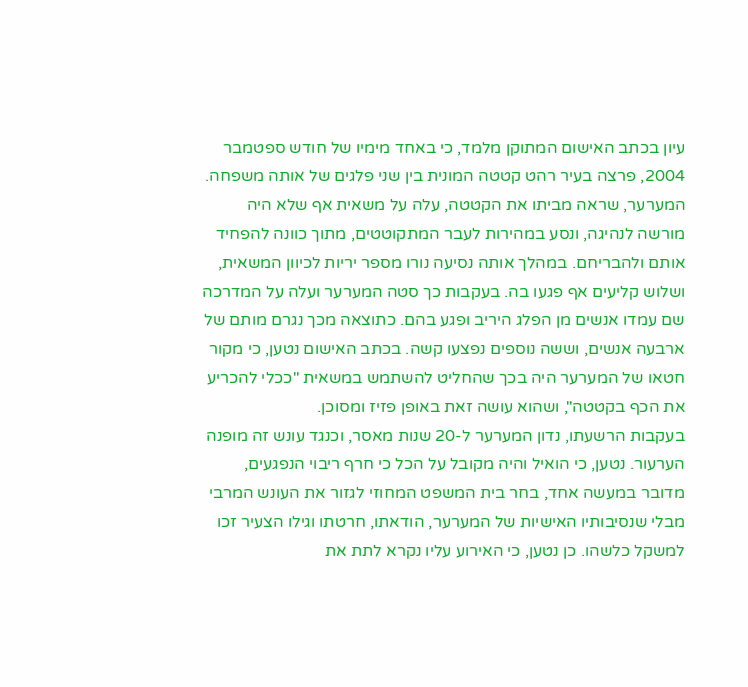עיון בכתב האישום המתוקן מלמד, כי באחד מימיו של חודש ספטמבר 2004, פרצה בעיר רהט קטטה המונית בין שני פלגים של אותה משפחה. המערער, שראה מביתו את הקטטה, עלה על משאית אף שלא היה מורשה לנהיגה, ונסע במהירות לעבר המתקוטטים, מתוך כוונה להפחיד אותם ולהבריחם. במהלך אותה נסיעה נורו מספר יריות לכיוון המשאית, ושלוש קליעים אף פגעו בה. בעקבות כך סטה המערער ועלה על המדרכה שם עמדו אנשים מן הפלג היריב ופגע בהם. כתוצאה מכך נגרם מותם של ארבעה אנשים, וששה נוספים נפצעו קשה. בכתב האישום נטען, כי מקור חטאו של המערער היה בכך שהחליט להשתמש במשאית "ככלי להכריע את הכף בקטטה", ושהוא עושה זאת באופן פזיז ומסוכן.
בעקבות הרשעתו, נדון המערער ל-20 שנות מאסר, וכנגד עונש זה מופנה הערעור. נטען, כי הואיל והיה מקובל על הכל כי חרף ריבוי הנפגעים, מדובר במעשה אחד, בחר בית המשפט המחוזי לגזור את העונש המרבי מבלי שנסיבותיו האישיות של המערער, הודאתו, חרטתו וגילו הצעיר זכו למשקל כלשהו. כן נטען, כי האירוע עליו נקרא לתת את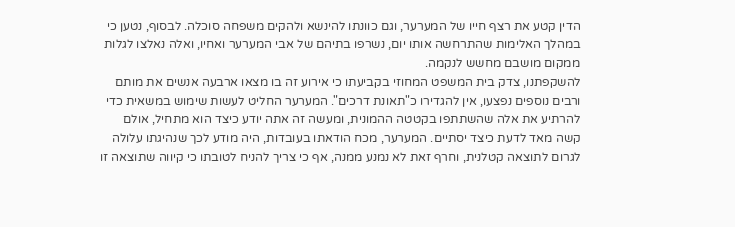הדין קטע את רצף חייו של המערער, וגם כוונתו להינשא ולהקים משפחה סוכלה. לבסוף, נטען כי במהלך האלימות שהתרחשה אותו יום, נשרפו בתיהם של אבי המערער ואחיו, ואלה נאלצו לגלות ממקום מושבם מחשש לנקמה.
להשקפתנו, צדק בית המשפט המחוזי בקביעתו כי אירוע זה בו מצאו ארבעה אנשים את מותם ורבים נוספים נפצעו, אין להגדירו כ"תאונת דרכים". המערער החליט לעשות שימוש במשאית כדי להרתיע את אלה שהשתתפו בקטטה ההמונית, ומעשה זה אתה יודע כיצד הוא מתחיל, אולם קשה מאד לדעת כיצד יסתיים. המערער, מכח הודאתו בעובדות, היה מודע לכך שנהיגתו עלולה לגרום לתוצאה קטלנית, וחרף זאת לא נמנע ממנה, אף כי צריך להניח לטובתו כי קיווה שתוצאה זו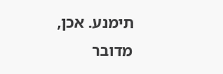תימנע. אכן, מדובר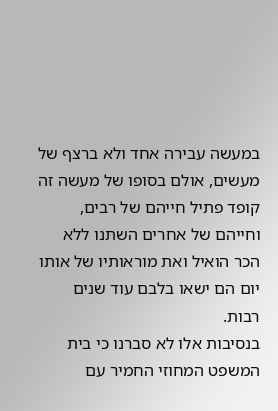במעשה עבירה אחד ולא ברצף של מעשים, אולם בסופו של מעשה זה קופד פתיל חייהם של רבים, וחייהם של אחרים השתנו ללא הכר הואיל ואת מוראותיו של אותו יום הם ישאו בלבם עוד שנים רבות.
בנסיבות אלו לא סברנו כי בית המשפט המחוזי החמיר עם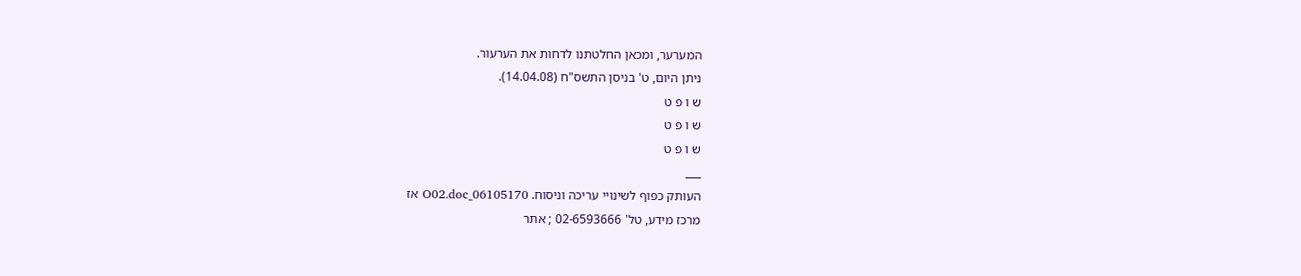המערער, ומכאן החלטתנו לדחות את הערעור.
ניתן היום, ט' בניסן התשס"ח (14.04.08).
ש ו פ ט
ש ו פ ט
ש ו פ ט
___
העותק כפוף לשינויי עריכה וניסוח. 06105170_O02.doc אז
מרכז מידע, טל' 02-6593666 ; אתר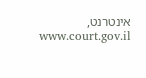אינטרנט, www.court.gov.il